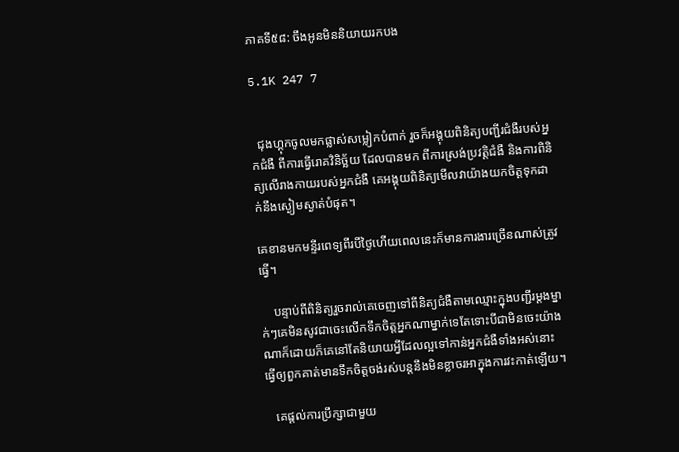ភាគទី៥៨: ចឹងអូនមិននិយាយរកបង

5.1K 247 7


  ជុងហ្គុកចូលមកផ្លាស់សម្លៀកបំពាក់ រួចក៏អង្គុយពិនិត្យបញ្ជីរជំងឺរបស់អ្នកជំងឺ ពីការធ្វើរោគវិនិច្ឆ័យ ដែលបានមក ពីការស្រង់ប្រវត្តិជំងឺ និងការពិនិត្យលើរាងកាយរបស់អ្នកជំងឺ គេអង្គុយពិនិត្យមើលវាយ៉ាងយកចិត្តទុកដាក់នឹងស្ងៀមស្ងាត់បំផុត។

គេខានមកមន្ទីរពេទ្យពីរបីថ្ងៃហើយពេលនេះក៏មានការងារច្រើនណាស់ត្រូវធ្វើ។

    បន្ទាប់ពីពិនិត្យរួចរាល់គេចេញទៅពីនិត្យជំងឺតាមឈ្មោះក្នុងបញ្ជីរម្តងម្នាក់ៗគេមិនសូវជាចេះលើកទឹកចិត្តអ្នកណាម្នាក់ទេតែទោះបីជាមិនចេះយ៉ាងណាក៏ដោយក៏គេនៅតែនិយាយអ្វីដែលល្អទៅកាន់អ្នកជំងឺទាំងអស់នោះធ្វើឲ្យពួកគាត់មានទឹកចិត្តចង់រស់បន្តនឹងមិនខ្លាចរអាក្នុងការវះកាត់ឡើយ។

   គេផ្តល់ការប្រឹក្សាជាមួយ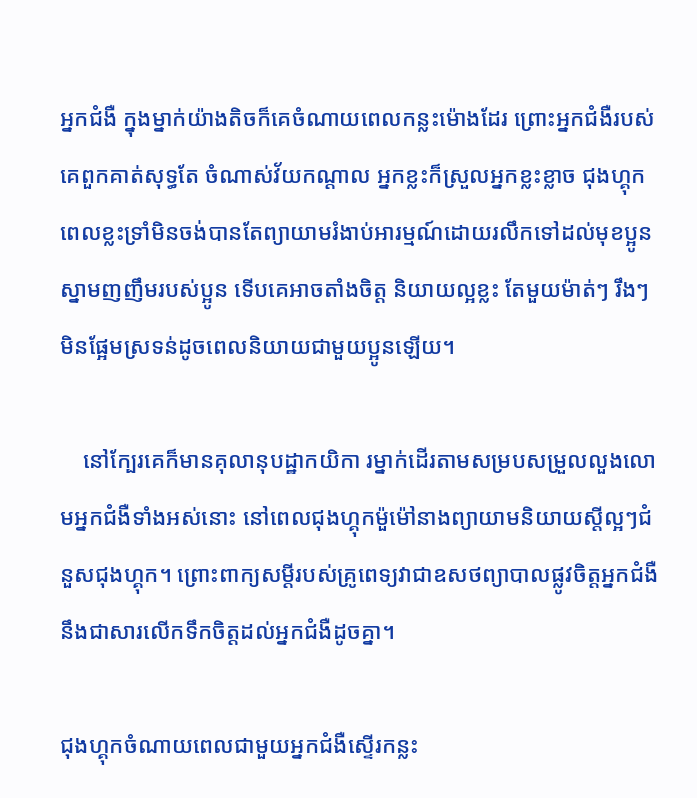អ្នកជំងឺ ក្នុងម្នាក់យ៉ាងតិចក៏គេចំណាយពេលកន្លះម៉ោងដែរ ព្រោះអ្នកជំងឺរបស់គេពួកគាត់សុទ្ធតែ ចំណាស់វ័យកណ្តាល អ្នកខ្លះក៏ស្រួលអ្នកខ្លះខ្លាច ជុងហ្គុកពេលខ្លះទ្រាំមិនចង់បានតែព្យាយាមរំងាប់អារម្មណ៍ដោយរលឹកទៅដល់មុខប្អូន ស្នាមញញឹមរបស់ប្អូន ទើបគេអាចតាំងចិត្ត និយាយល្អខ្លះ តែមួយម៉ាត់ៗ រឹងៗ មិនផ្អែមស្រទន់ដូចពេលនិយាយជាមួយប្អូនឡើយ។

    នៅក្បែរគេក៏មានគុលានុបដ្ឋាកយិកា រម្នាក់ដើរតាមសម្របសម្រួលលួងលោមអ្នកជំងឺទាំងអស់នោះ នៅពេលជុងហ្គុកម៉ួម៉ៅនាងព្យាយាមនិយាយស្តីល្អៗជំនួសជុងហ្គុក។ ព្រោះពាក្យសម្តីរបស់គ្រូពេទ្យវាជាឧសថព្យាបាលផ្លូវចិត្តអ្នកជំងឺនឹងជាសារលើកទឹកចិត្ដដល់អ្នកជំងឺដូចគ្នា។

ជុងហ្គុកចំណាយពេលជាមួយអ្នកជំងឺស្ទើរកន្លះ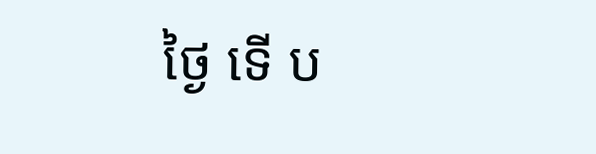ថ្ងៃ ទើ ប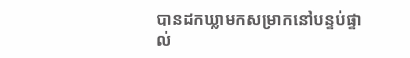បានដកឃ្លាមកសម្រាកនៅបន្ទប់ផ្ទាល់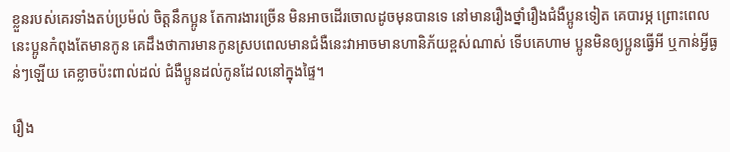ខ្លួនរបស់គេរទាំងតប់ប្រម៉ល់ ចិត្តនឹកប្អូន តែការងារច្រើន មិនអាចដើរចោលដូចមុនបានទេ នៅមានរឿងថ្នាំរឿងជំងឺប្អូនទៀត គេបារម្ភ ព្រោះពេលនេះប្អូនកំពុងតែមានកូន គេដឹងថាការមានកូនស្របពេលមានជំងឺនេះវាអាចមានហានិភ័យខ្ពស់ណាស់ ទើបគេហាម ប្អូនមិនឲ្យប្អូនធ្វើអី ឬកាន់អ្វីធ្ងន់ៗឡើយ គេខ្លាចប៉ះពាល់ដល់ ជំងឺប្អូនដល់កូនដែលនៅក្នុងផ្ទៃ។

រឿង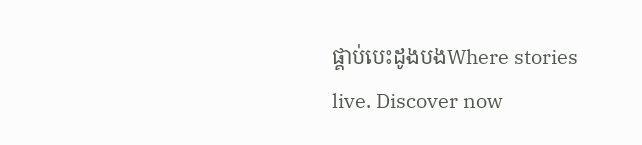ផ្គាប់បេះដូងបងWhere stories live. Discover now